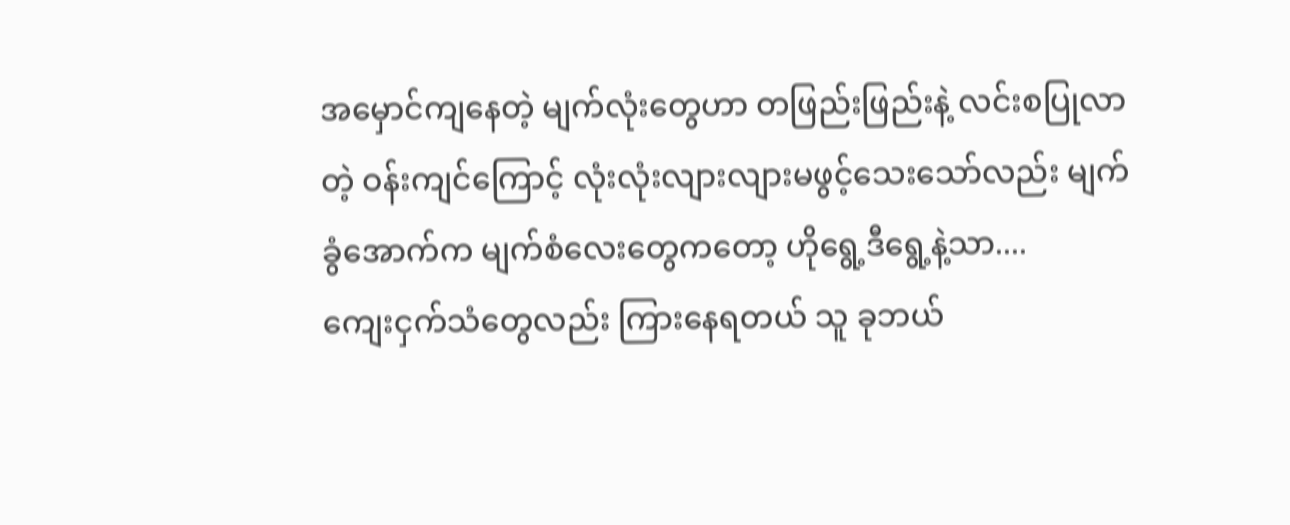အမှောင်ကျနေတဲ့ မျက်လုံးတွေဟာ တဖြည်းဖြည်းနဲ့ လင်းစပြုလာတဲ့ ဝန်းကျင်ကြောင့် လုံးလုံးလျားလျားမဖွင့်သေးသော်လည်း မျက်ခွံအောက်က မျက်စံလေးတွေကတော့ ဟိုရွေ့ဒီရွေ့နဲ့သာ....
ကျေးငှက်သံတွေလည်း ကြားနေရတယ် သူ ခုဘယ်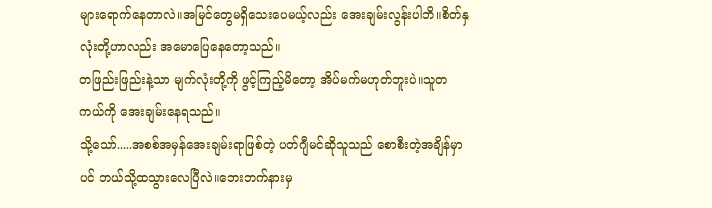များရောက်နေတာလဲ။အမြင်တွေမရှိသေးပေမယ့်လည်း အေးချမ်းလွန်းပါဘိ။စိတ်နှလုံးတို့ဟာလည်း အမောပြေနေတော့သည်။
တဖြည်းဖြည်းနဲ့သာ မျက်လုံးတို့ကို ဖွင့်ကြည့်မိတော့ အိပ်မက်မဟုတ်ဘူးပဲ။သူတကယ်ကို အေးချမ်းနေရသည်။
သို့သော်.....အစစ်အမှန်အေးချမ်းရာဖြစ်တဲ့ ပတ်ဂျီမင်ဆိုသူသည် စောစီးတဲ့အချိန်မှာပင် ဘယ်သို့ထသွားလေပြီလဲ။ဘေးဘက်နားမှ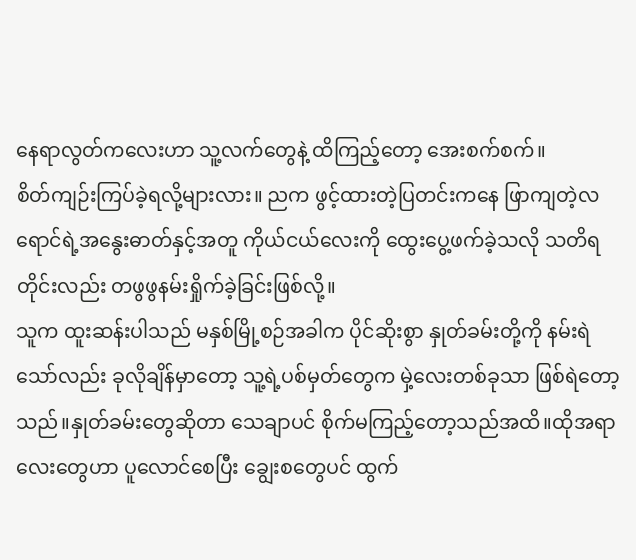နေရာလွတ်ကလေးဟာ သူ့လက်တွေနဲ့ ထိကြည့်တော့ အေးစက်စက်။
စိတ်ကျဉ်းကြပ်ခဲ့ရလို့များလား။ ညက ဖွင့်ထားတဲ့ပြတင်းကနေ ဖြာကျတဲ့လရောင်ရဲ့အနွေးဓာတ်နှင့်အတူ ကိုယ်ငယ်လေးကို ထွေးပွေ့ဖက်ခဲ့သလို သတိရတိုင်းလည်း တဖွဖွနမ်းရှိုက်ခဲ့ခြင်းဖြစ်လို့။
သူက ထူးဆန်းပါသည် မနှစ်မြို့စဉ်အခါက ပိုင်ဆိုးစွာ နှုတ်ခမ်းတို့ကို နမ်းရဲသော်လည်း ခုလိုချိန်မှာတော့ သူ့ရဲ့ပစ်မှတ်တွေက မှဲ့လေးတစ်ခုသာ ဖြစ်ရဲတော့သည်။နှုတ်ခမ်းတွေဆိုတာ သေချာပင် စိုက်မကြည့်တော့သည်အထိ။ထိုအရာလေးတွေဟာ ပူလောင်စေပြီး ချွေးစတွေပင် ထွက်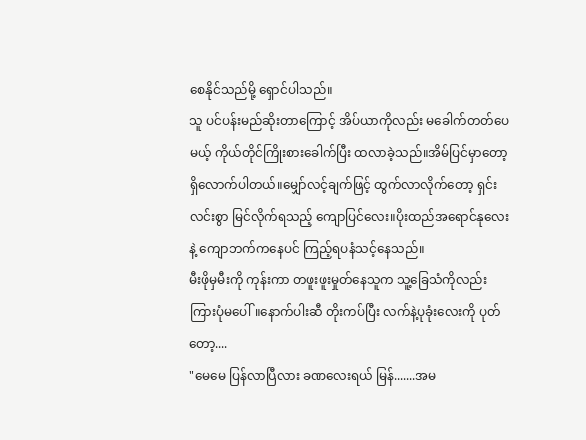စေနိုင်သည်မို့ ရှောင်ပါသည်။
သူ ပင်ပန်းမည်ဆိုးတာကြောင့် အိပ်ယာကိုလည်း မခေါက်တတ်ပေမယ့် ကိုယ်တိုင်ကြိုးစားခေါက်ပြီး ထလာခဲ့သည်။အိမ်ပြင်မှာတော့ ရှိလောက်ပါတယ်။မျှော်လင့်ချက်ဖြင့် ထွက်လာလိုက်တော့ ရှင်းလင်းစွာ မြင်လိုက်ရသည့် ကျောပြင်လေး။ပိုးထည်အရောင်နုလေးနဲ့ ကျောဘက်ကနေပင် ကြည့်ရပနံသင့်နေသည်။
မီးဖိုမှမီးကို ကုန်းကာ တဖူးဖူးမှုတ်နေသူက သူ့ခြေသံကိုလည်း ကြားပုံမပေါ်။နောက်ပါးဆီ တိုးကပ်ပြီး လက်နဲ့ပုခုံးလေးကို ပုတ်တော့....
"မေမေ ပြန်လာပြီလား ခဏလေးရယ် မြန်.......အမ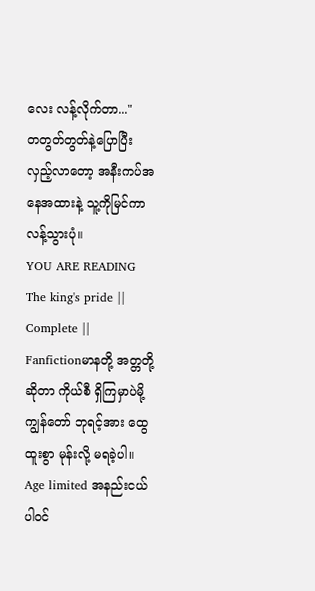လေး လန့်လိုက်တာ..."
တတွတ်တွတ်နဲ့ပြောပြီး လှည့်လာတော့ အနီးကပ်အနေအထားနဲ့ သူ့ကိုမြင်ကာ လန့်သွားပုံ။
YOU ARE READING
The king's pride || Complete ||
Fanfictionမာနတို့ အတ္တတို့ဆိုတာ ကိုယ်စီ ရှိကြမှာပဲမို့ ကျွန်တော် ဘုရင့်အား ထွေထူးစွာ မုန်းလို့ မရခဲ့ပါ။ Age limited အနည်းငယ်ပါဝင်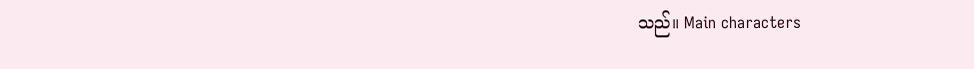သည်။ Main characters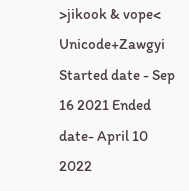>jikook & vope< Unicode+Zawgyi Started date - Sep 16 2021 Ended date- April 10 2022